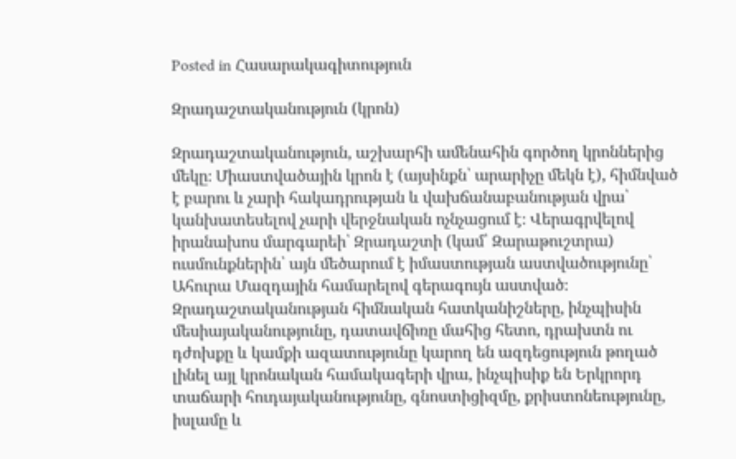Posted in Հասարակագիտություն

Զրադաշտականություն (կրոն)

Զրադաշտականություն, աշխարհի ամենահին գործող կրոններից մեկը։ Միաստվածային կրոն է (այսինքն՝ արարիչը մեկն է), հիմնված է բարու և չարի հակադրության և վախճանաբանության վրա՝ կանխատեսելով չարի վերջնական ոչնչացում է։ Վերագրվելով իրանախոս մարգարեի՝ Զրադաշտի (կամ՝ Զարաթուշտրա) ուսմունքներին՝ այն մեծարում է իմաստության աստվածությունը՝ Ահուրա Մազդային համարելով գերագույն աստված։ Զրադաշտականության հիմնական հատկանիշները, ինչպիսին մեսիայականությունը, դատավճիռը մահից հետո, դրախտն ու դժոխքը և կամքի ազատությունը կարող են ազդեցություն թողած լինել այլ կրոնական համակագերի վրա, ինչպիսիք են Երկրորդ տաճարի հուդայականությունը, գնոստիցիզմը, քրիստոնեությունը, իսլամը և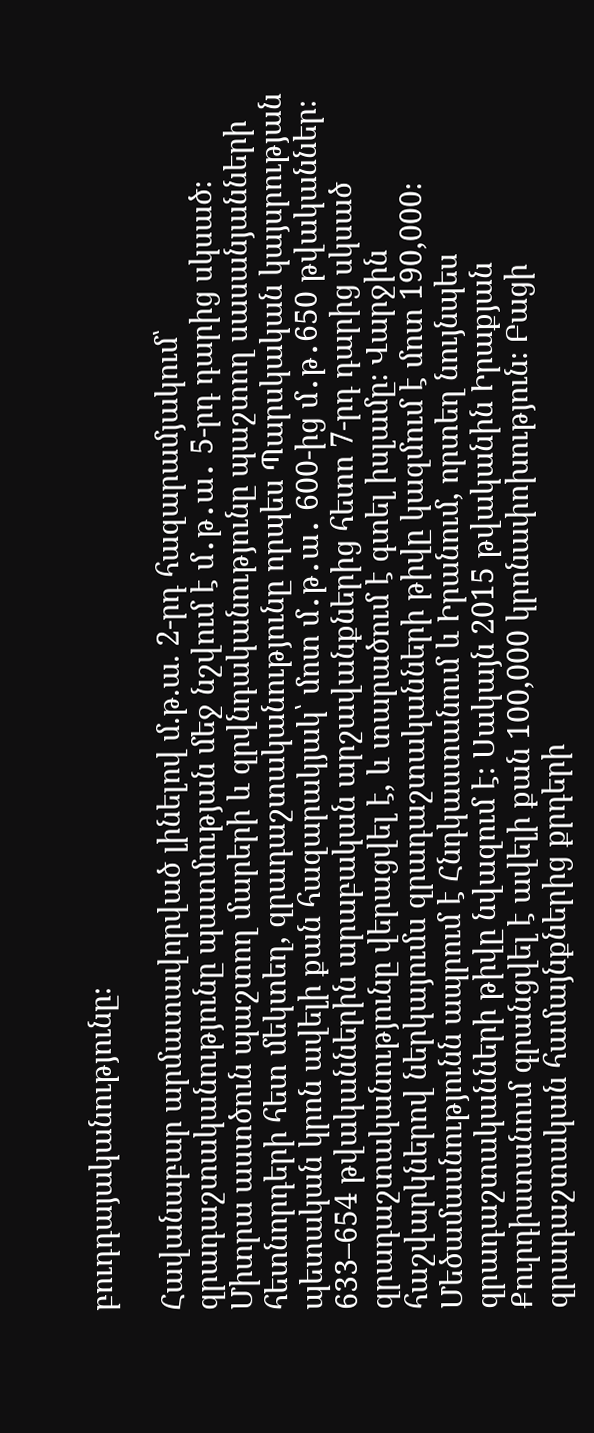բուդդայականությունը։

Հավանաբար արմատավորված լինելով մ.թ.ա. 2-րդ հազարամյակում՝ զրադաշտականությունը պատմության մեջ նշվում է մ․թ․ա․ 5-րդ դարից սկսած։ Միտրա աստծուն պաշտող մարերի և զրվնդականությունը պաշտող սասանյանների հետնորդերի հետ մեկտեղ, զրադաշտականությունը որպես Պարսկական կայսրության պետական կրոն ավելի քան հազարակյակ՝ մոտ մ․թ․ա․ 600-ից մ․թ․650 թվականներ։ 633–654 թվականներին արաբական արշավանքներից հետո 7-րդ դարից սկսած զրադաշտականությունը վերացվել է, և տարածում է գտել իսլամը։ Վարջին հաշվարկներով ներկայումս զրադաշտականների թիվը կազմում է մոտ 190,000։ Մեծամասնությունն ապրում է Հնդկաստանում և Իրանում, որտեղ նույնպես զրադաշտականների թիվը նվազում է։ Սակայն 2015 թվականին Իրաքյան Քուրդիստանում գրանցվել է ավելի քան 100,000 կրոնափոխություն։ Բացի զրադաշտական համայնքներից քրդերի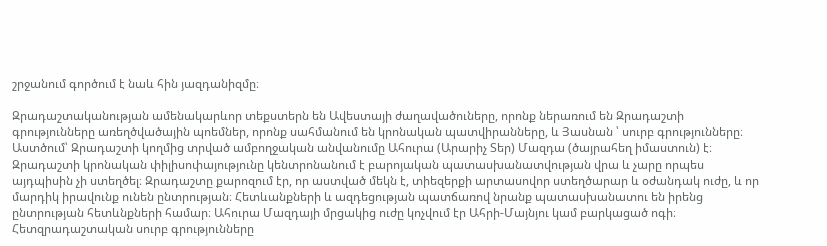շրջանում գործում է նաև հին յազդանիզմը։

Զրադաշտականության ամենակարևոր տեքստերն են Ավեստայի ժաղավածուները, որոնք ներառում են Զրադաշտի գրությունները առեղծվածային պոեմներ, որոնք սահմանում են կրոնական պատվիրանները, և Յասնան ՝ սուրբ գրությունները։ Աստծում՝ Զրադաշտի կողմից տրված ամբողջական անվանումը Ահուրա (Արարիչ Տեր) Մազդա (ծայրահեղ իմաստուն) է։ Զրադաշտի կրոնական փիլիսոփայությունը կենտրոնանում է բարոյական պատասխանատվության վրա և չարը որպես այդպիսին չի ստեղծել։ Զրադաշտը քարոզում էր, որ աստված մեկն է, տիեզերքի արտասովոր ստեղծարար և օժանդակ ուժը, և որ մարդիկ իրավունք ունեն ընտրության։ Հետևանքների և ազդեցության պատճառով նրանք պատասխանատու են իրենց ընտրության հետևնքների համար։ Ահուրա Մազդայի մրցակից ուժը կոչվում էր Ահրի-Մայնյու կամ բարկացած ոգի։ Հետզրադաշտական սուրբ գրությունները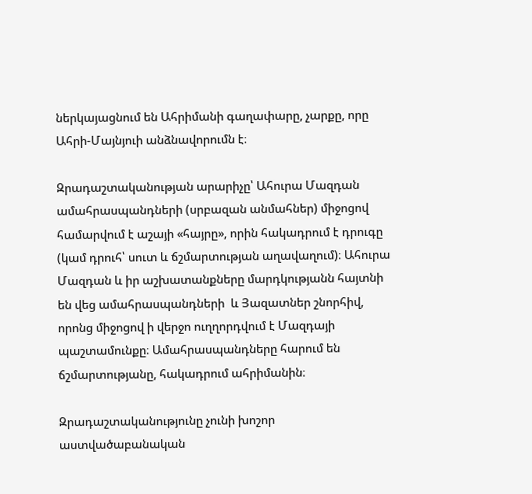ներկայացնում են Ահրիմանի գաղափարը, չարքը, որը Ահրի-Մայնյուի անձնավորումն է։

Զրադաշտականության արարիչը՝ Ահուրա Մազդան ամահրասպանդների (սրբազան անմահներ) միջոցով համարվում է աշայի «հայրը», որին հակադրում է դրուգը (կամ դրուհ՝ սուտ և ճշմարտության աղավաղում)։ Ահուրա Մազդան և իր աշխատանքները մարդկությանն հայտնի են վեց ամահրասպանդների  և Յազատներ շնորհիվ, որոնց միջոցով ի վերջո ուղղորդվում է Մազդայի պաշտամունքը։ Ամահրասպանդները հարում են ճշմարտությանը, հակադրում ահրիմանին։

Զրադաշտականությունը չունի խոշոր աստվածաբանական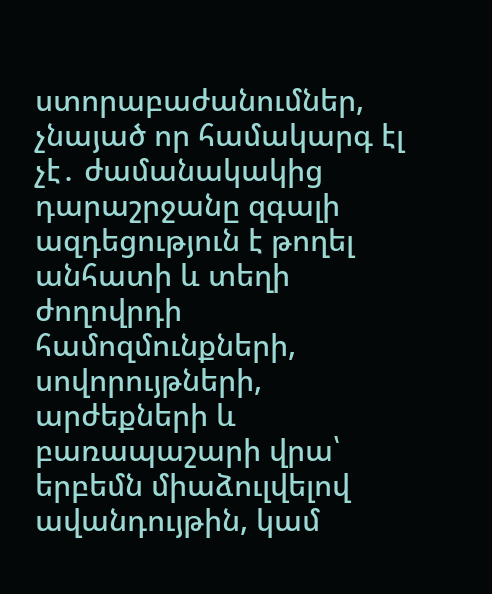ստորաբաժանումներ, չնայած որ համակարգ էլ չէ․ ժամանակակից դարաշրջանը զգալի ազդեցություն է թողել անհատի և տեղի ժողովրդի համոզմունքների, սովորույթների, արժեքների և բառապաշարի վրա՝ երբեմն միաձուլվելով ավանդույթին, կամ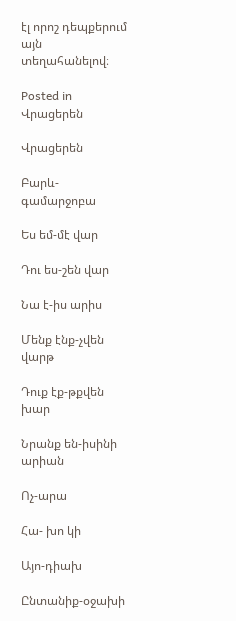էլ որոշ դեպքերում այն տեղահանելով։

Posted in Վրացերեն

Վրացերեն

Բարև-գամարջոբա

Ես եմ-մէ վար

Դու ես-շեն վար

Նա է-իս արիս

Մենք էնք-չվեն վարթ

Դուք էք-թքվեն խար

Նրանք են-իսինի արիան

Ոչ-արա

Հա- խո կի

Այո-դիախ

Ընտանիք-օջախի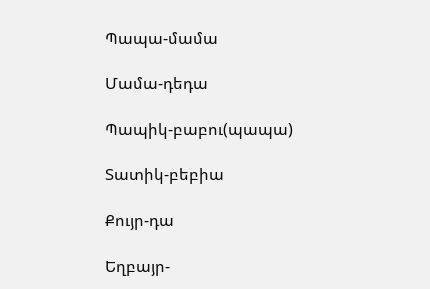Պապա-մամա

Մամա-դեդա

Պապիկ-բաբու(պապա)

Տատիկ-բեբիա

Քույր-դա

Եղբայր-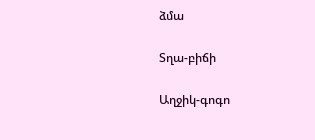ձմա

Տղա-բիճի

Աղջիկ-գոգո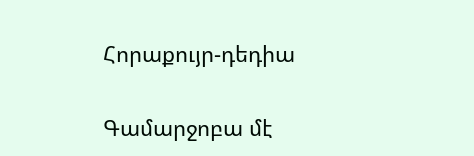Հորաքույր-դեդիա

Գամարջոբա մէ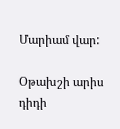Մարիամ վար:

Օթախշի արիս դիդի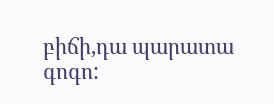բիճի,դա պարատա գոգո: